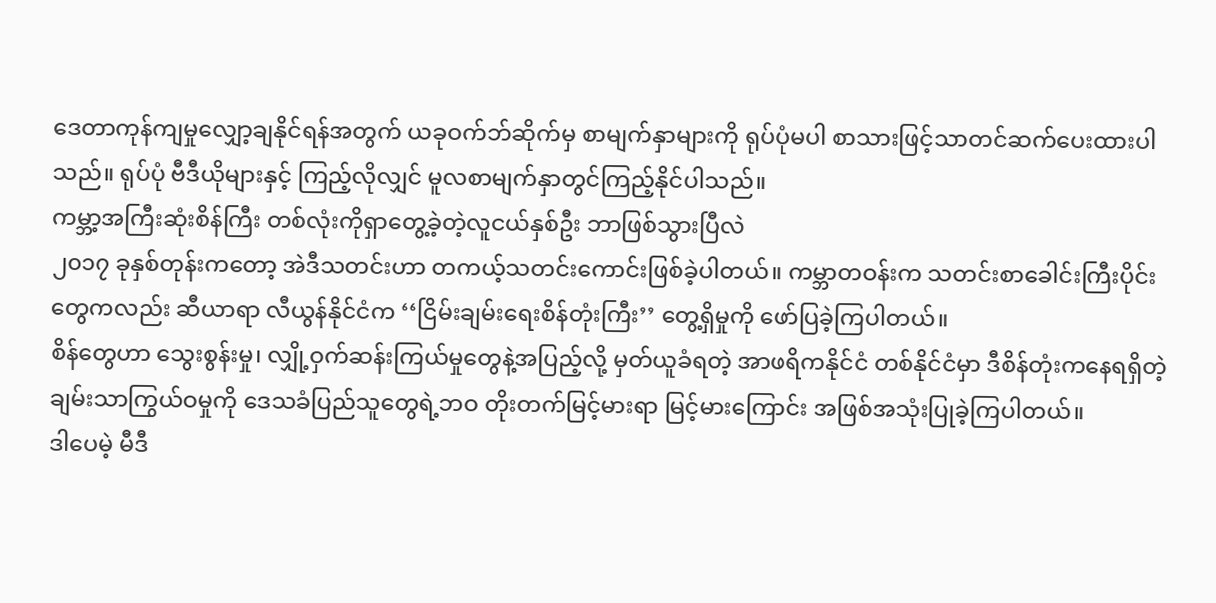ဒေတာကုန်ကျမှုလျှော့ချနိုင်ရန်အတွက် ယခုဝက်ဘ်ဆိုက်မှ စာမျက်နှာများကို ရုပ်ပုံမပါ စာသားဖြင့်သာတင်ဆက်ပေးထားပါသည်။ ရုပ်ပုံ ဗီဒီယိုများနှင့် ကြည့်လိုလျှင် မူလစာမျက်နှာတွင်ကြည့်နိုင်ပါသည်။
ကမ္ဘာ့အကြီးဆုံးစိန်ကြီး တစ်လုံးကိုရှာတွေ့ခဲ့တဲ့လူငယ်နှစ်ဦး ဘာဖြစ်သွားပြီလဲ
၂၀၁၇ ခုနှစ်တုန်းကတော့ အဲဒီသတင်းဟာ တကယ့်သတင်းကောင်းဖြစ်ခဲ့ပါတယ်။ ကမ္ဘာတဝန်းက သတင်းစာခေါင်းကြီးပိုင်းတွေကလည်း ဆီယာရာ လီယွန်နိုင်ငံက ‘‘ငြိမ်းချမ်းရေးစိန်တုံးကြီး’’ တွေ့ရှိမှုကို ဖော်ပြခဲ့ကြပါတယ်။
စိန်တွေဟာ သွေးစွန်းမှု၊ လျှို့ဝှက်ဆန်းကြယ်မှုတွေနဲ့အပြည့်လို့ မှတ်ယူခံရတဲ့ အာဖရိကနိုင်ငံ တစ်နိုင်ငံမှာ ဒီစိန်တုံးကနေရရှိတဲ့ချမ်းသာကြွယ်ဝမှုကို ဒေသခံပြည်သူတွေရဲ့ဘဝ တိုးတက်မြင့်မားရာ မြင့်မားကြောင်း အဖြစ်အသုံးပြုခဲ့ကြပါတယ်။
ဒါပေမဲ့ မီဒီ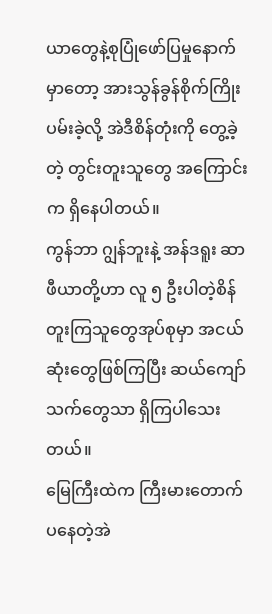ယာတွေနဲ့စုပြုံဖော်ပြမှုနောက်မှာတော့ အားသွန်ခွန်စိုက်ကြိုးပမ်းခဲ့လို့ အဲဒီစိန်တုံးကို တွေ့ခဲ့တဲ့ တွင်းတူးသူတွေ အကြောင်းက ရှိနေပါတယ်။
ကွန်ဘာ ဂျွန်ဘူးနဲ့ အန်ဒရူး ဆာဖီယာတို့ဟာ လူ ၅ ဦးပါတဲ့စိန်တူးကြသူတွေအုပ်စုမှာ အငယ်ဆုံးတွေဖြစ်ကြပြီး ဆယ်ကျော်သက်တွေသာ ရှိကြပါသေးတယ်။
မြေကြီးထဲက ကြီးမားတောက်ပနေတဲ့အဲ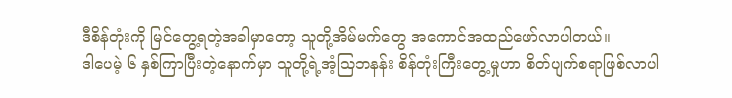ဒီစိန်တုံးကို မြင်တွေ့ရတဲ့အခါမှာတော့ သူတို့အိမ်မက်တွေ အကောင်အထည်ဖော်လာပါတယ်။
ဒါပေမဲ့ ၆ နှစ်ကြာပြီးတဲ့နောက်မှာ သူတို့ရဲ့အံ့သြဘနန်း စိန်တုံးကြီးတွေ့မှုဟာ စိတ်ပျက်စရာဖြစ်လာပါ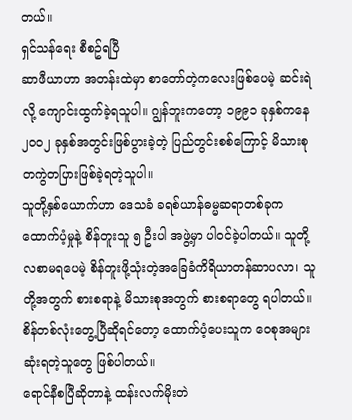တယ်။
ရှင်သန်ရေး စီစဥ်ရပြီ
ဆာဖီယာဟာ အတန်းထဲမှာ စာတော်တဲ့ကလေးဖြစ်ပေမဲ့ ဆင်းရဲလို့ ကျောင်းထွက်ခဲ့ရသူပါ။ ဂျွန်ဘူးကတော့ ၁၉၉၁ ခုနှစ်ကနေ ၂၀၀၂ ခုနှစ်အတွင်းဖြစ်ပွားခဲ့တဲ့ ပြည်တွင်းစစ်ကြောင့် မိသားစု တကွဲတပြားဖြစ်ခဲ့ရတဲ့သူပါ။
သူတို့နှစ်ယောက်ဟာ ဒေသခံ ခရစ်ယာန်ဓမ္မဆရာတစ်ခုက ထောက်ပံ့မှုနဲ့ စိန်တူးသူ ၅ ဦးပါ အဖွဲ့မှာ ပါဝင်ခဲ့ပါတယ်။ သူတို့ လစာမရပေမဲ့ စိန်တူးဖို့သုံးတဲ့အခြေခံကိရိယာတန်ဆာပလာ၊ သူတို့အတွက် စားစရာနဲ့ မိသားစုအတွက် စားစရာတွေ ရပါတယ်။ စိန်တစ်လုံးတွေ့ပြီဆိုရင်တော့ ထောက်ပံ့ပေးသူက ဝေစုအများဆုံးရတဲ့သူတွေ ဖြစ်ပါတယ်။
ရောင်နီစပြီဆိုတာနဲ့ ထန်းလက်မိုးတဲ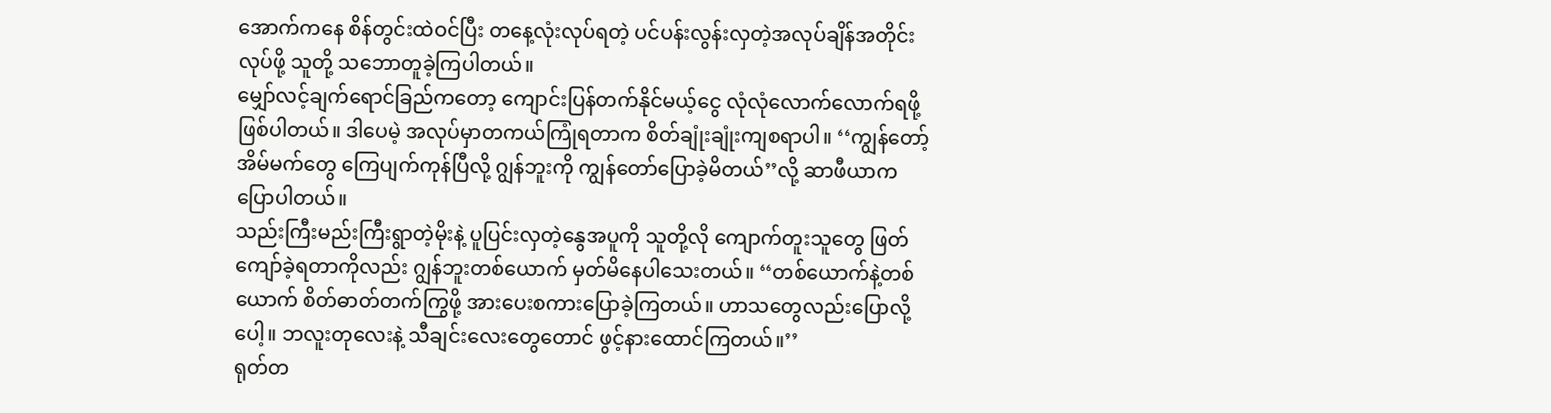အောက်ကနေ စိန်တွင်းထဲဝင်ပြီး တနေ့လုံးလုပ်ရတဲ့ ပင်ပန်းလွန်းလှတဲ့အလုပ်ချိန်အတိုင်းလုပ်ဖို့ သူတို့ သဘောတူခဲ့ကြပါတယ်။
မျှော်လင့်ချက်ရောင်ခြည်ကတော့ ကျောင်းပြန်တက်နိုင်မယ့်ငွေ လုံလုံလောက်လောက်ရဖို့ဖြစ်ပါတယ်။ ဒါပေမဲ့ အလုပ်မှာတကယ်ကြုံရတာက စိတ်ချုံးချုံးကျစရာပါ။ ‘‘ကျွန်တော့်အိမ်မက်တွေ ကြေပျက်ကုန်ပြီလို့ ဂျွန်ဘူးကို ကျွန်တော်ပြောခဲ့မိတယ်’’လို့ ဆာဖီယာက ပြောပါတယ်။
သည်းကြီးမည်းကြီးရွာတဲ့မိုးနဲ့ ပူပြင်းလှတဲ့နွေအပူကို သူတို့လို ကျောက်တူးသူတွေ ဖြတ်ကျော်ခဲ့ရတာကိုလည်း ဂျွန်ဘူးတစ်ယောက် မှတ်မိနေပါသေးတယ်။ ‘‘တစ်ယောက်နဲ့တစ်ယောက် စိတ်ဓာတ်တက်ကြွဖို့ အားပေးစကားပြောခဲ့ကြတယ်။ ဟာသတွေလည်းပြောလို့ပေါ့။ ဘလူးတုလေးနဲ့ သီချင်းလေးတွေတောင် ဖွင့်နားထောင်ကြတယ်။’’
ရုတ်တ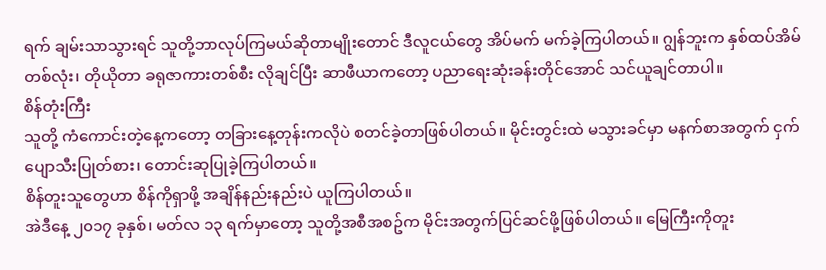ရက် ချမ်းသာသွားရင် သူတို့ဘာလုပ်ကြမယ်ဆိုတာမျိုးတောင် ဒီလူငယ်တွေ အိပ်မက် မက်ခဲ့ကြပါတယ်။ ဂျွန်ဘူးက နှစ်ထပ်အိမ်တစ်လုံး၊ တိုယိုတာ ခရုဇာကားတစ်စီး လိုချင်ပြီး ဆာဖီယာကတော့ ပညာရေးဆုံးခန်းတိုင်အောင် သင်ယူချင်တာပါ။
စိန်တုံးကြီး
သူတို့ ကံကောင်းတဲ့နေ့ကတော့ တခြားနေ့တုန်းကလိုပဲ စတင်ခဲ့တာဖြစ်ပါတယ်။ မိုင်းတွင်းထဲ မသွားခင်မှာ မနက်စာအတွက် ငှက်ပျောသီးပြုတ်စား၊ တောင်းဆုပြုခဲ့ကြပါတယ်။
စိန်တူးသူတွေဟာ စိန်ကိုရှာဖို့ အချိန်နည်းနည်းပဲ ယူကြပါတယ်။
အဲဒီနေ့ ၂၀၁၇ ခုနှစ်၊ မတ်လ ၁၃ ရက်မှာတော့ သူတို့အစီအစဥ်က မိုင်းအတွက်ပြင်ဆင်ဖို့ဖြစ်ပါတယ်။ မြေကြီးကိုတူး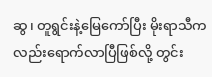ဆွ၊ တူရွင်းနဲ့မြေကော်ပြီး မိုးရာသီကလည်းရောက်လာပြီဖြစ်လို့ တွင်း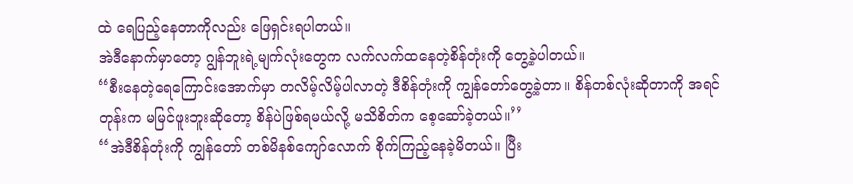ထဲ ရေပြည့်နေတာကိုလည်း ဖြေရှင်းရပါတယ်။
အဲဒီနောက်မှာတော့ ဂျွန်ဘူးရဲ့မျက်လုံးတွေက လက်လက်ထနေတဲ့စိန်တုံးကို တွေ့ခဲ့ပါတယ်။
‘‘စီးနေတဲ့ရေကြောင်းအောက်မှာ တလိမ့်လိမ့်ပါလာတဲ့ ဒီစိန်တုံးကို ကျွန်တော်တွေ့ခဲ့တာ။ စိန်တစ်လုံးဆိုတာကို အရင်တုန်းက မမြင်ဖူးဘူးဆိုတော့ စိန်ပဲဖြစ်ရမယ်လို့ မသိစိတ်က စေ့ဆော်ခဲ့တယ်။’’
‘‘အဲဒီစိန်တုံးကို ကျွန်တော် တစ်မိနစ်ကျော်လောက် စိုက်ကြည့်နေခဲ့မိတယ်။ ပြီး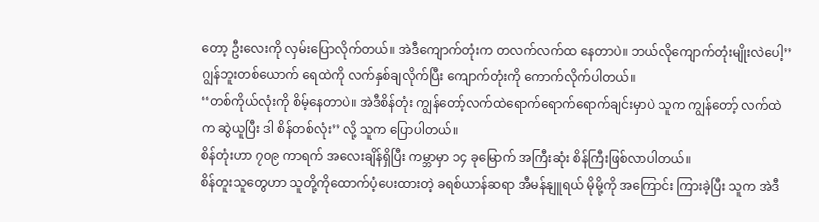တော့ ဦးလေးကို လှမ်းပြောလိုက်တယ်။ အဲဒီကျောက်တုံးက တလက်လက်ထ နေတာပဲ။ ဘယ်လိုကျောက်တုံးမျိုးလဲပေါ့’’
ဂျွန်ဘူးတစ်ယောက် ရေထဲကို လက်နှစ်ချလိုက်ပြီး ကျောက်တုံးကို ကောက်လိုက်ပါတယ်။
‘‘တစ်ကိုယ်လုံးကို စိမ့်နေတာပဲ။ အဲဒီစိန်တုံး ကျွန်တော့်လက်ထဲရောက်ရောက်ရောက်ချင်းမှာပဲ သူက ကျွန်တော့် လက်ထဲက ဆွဲယူပြီး ဒါ စိန်တစ်လုံး’’ လို့ သူက ပြောပါတယ်။
စိန်တုံးဟာ ၇၀၉ ကာရက် အလေးချိန်ရှိပြီး ကမ္ဘာမှာ ၁၄ ခုမြောက် အကြီးဆုံး စိန်ကြီးဖြစ်လာပါတယ်။
စိန်တူးသူတွေဟာ သူတို့ကိုထောက်ပံ့ပေးထားတဲ့ ခရစ်ယာန်ဆရာ အီမန်နျူရယ် မိုမို့ကို အကြောင်း ကြားခဲ့ပြီး သူက အဲဒီ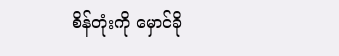စိန်တုံးကို မှောင်ခို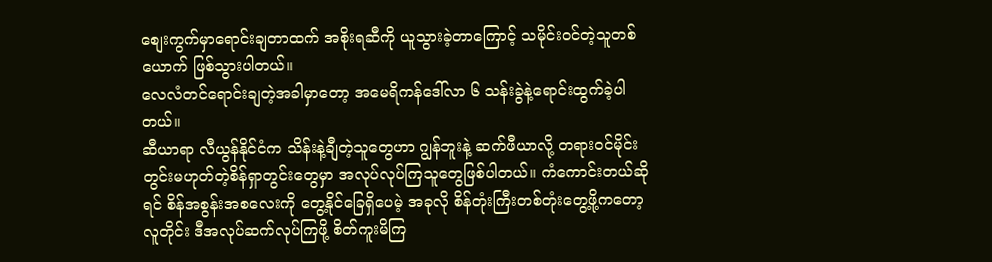စျေးကွက်မှာရောင်းချတာထက် အစိုးရဆီကို ယူသွားခဲ့တာကြောင့် သမိုင်းဝင်တဲ့သူတစ်ယောက် ဖြစ်သွားပါတယ်။
လေလံတင်ရောင်းချတဲ့အခါမှာတော့ အမေရိကန်ဒေါ်လာ ၆ သန်းခွဲနဲ့ရောင်းထွက်ခဲ့ပါတယ်။
ဆီယာရာ လီယွန်နိုင်ငံက သိန်းနဲ့ချီတဲ့သူတွေဟာ ဂျွန်ဘူးနဲ့ ဆက်ဖီယာလို့ တရားဝင်မိုင်းတွင်းမဟုတ်တဲ့စိန်ရှာတွင်းတွေမှာ အလုပ်လုပ်ကြသူတွေဖြစ်ပါတယ်။ ကံကောင်းတယ်ဆိုရင် စိန်အစွန်းအစလေးကို တွေ့နိုင်ခြေရှိပေမဲ့ အခုလို စိန်တုံးကြီးတစ်တုံးတွေ့ဖို့ကတော့ လူတိုင်း ဒီအလုပ်ဆက်လုပ်ကြဖို့ စိတ်ကူးမိကြ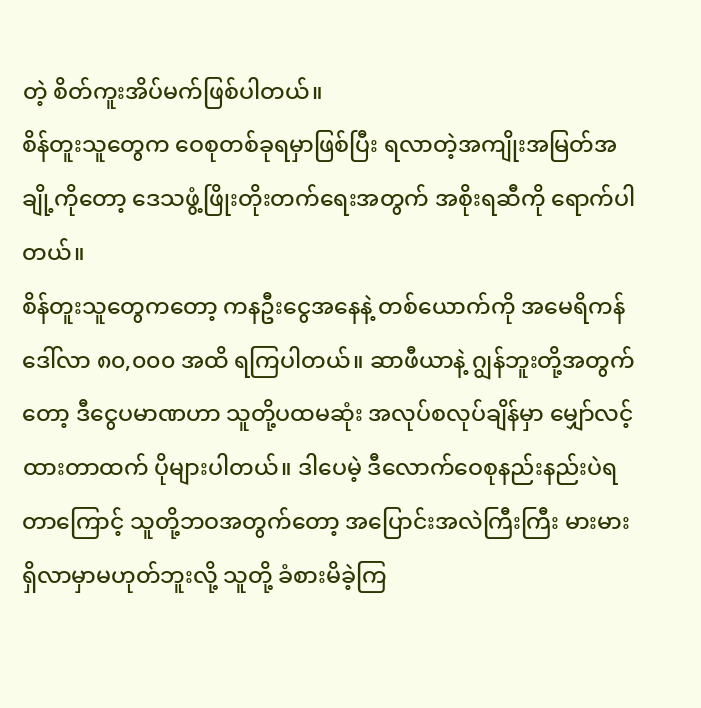တဲ့ စိတ်ကူးအိပ်မက်ဖြစ်ပါတယ်။
စိန်တူးသူတွေက ဝေစုတစ်ခုရမှာဖြစ်ပြီး ရလာတဲ့အကျိုးအမြတ်အချို့ကိုတော့ ဒေသဖွံ့ဖြိုးတိုးတက်ရေးအတွက် အစိုးရဆီကို ရောက်ပါတယ်။
စိန်တူးသူတွေကတော့ ကနဦးငွေအနေနဲ့ တစ်ယောက်ကို အမေရိကန်ဒေါ်လာ ၈၀,၀၀၀ အထိ ရကြပါတယ်။ ဆာဖီယာနဲ့ ဂျွန်ဘူးတို့အတွက်တော့ ဒီငွေပမာဏဟာ သူတို့ပထမဆုံး အလုပ်စလုပ်ချိန်မှာ မျှော်လင့်ထားတာထက် ပိုများပါတယ်။ ဒါပေမဲ့ ဒီလောက်ဝေစုနည်းနည်းပဲရတာကြောင့် သူတို့ဘဝအတွက်တော့ အပြောင်းအလဲကြီးကြီး မားမား ရှိလာမှာမဟုတ်ဘူးလို့ သူတို့ ခံစားမိခဲ့ကြ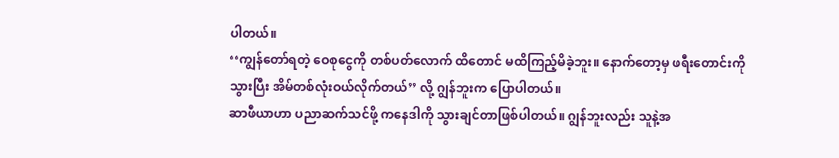ပါတယ်။
‘‘ကျွန်တော်ရတဲ့ ဝေစုငွေကို တစ်ပတ်လောက် ထိတောင် မထိကြည့်မိခဲ့ဘူး။ နောက်တော့မှ ဖရီးတောင်းကိုသွားပြီး အိမ်တစ်လုံးဝယ်လိုက်တယ်’’ လို့ ဂျွန်ဘူးက ပြောပါတယ်။
ဆာဖီယာဟာ ပညာဆက်သင်ဖို့ ကနေဒါကို သွားချင်တာဖြစ်ပါတယ်။ ဂျွန်ဘူးလည်း သူနဲ့အ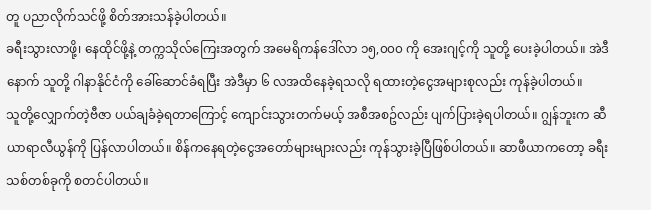တူ ပညာလိုက်သင်ဖို့ စိတ်အားသန်ခဲ့ပါတယ်။
ခရီးသွားလာဖို့၊ နေထိုင်ဖို့နဲ့ တက္ကသိုလ်ကြေးအတွက် အမေရိကန်ဒေါ်လာ ၁၅,၀၀၀ ကို အေးဂျင့်ကို သူတို့ ပေးခဲ့ပါတယ်။ အဲဒီနောက် သူတို့ ဂါနာနိုင်ငံကို ခေါ်ဆောင်ခံရပြီး အဲဒီမှာ ၆ လအထိနေခဲ့ရသလို ရထားတဲ့ငွေအများစုလည်း ကုန်ခဲ့ပါတယ်။
သူတို့လျှောက်တဲ့ဗီဇာ ပယ်ချခံခဲ့ရတာကြောင့် ကျောင်းသွားတက်မယ့် အစီအစဥ်လည်း ပျက်ပြားခဲ့ရပါတယ်။ ဂျွန်ဘူးက ဆီယာရာလီယွန်ကို ပြန်လာပါတယ်။ စိန်ကနေရတဲ့ငွေအတော်များများလည်း ကုန်သွားခဲ့ပြီဖြစ်ပါတယ်။ ဆာဖီယာကတော့ ခရီးသစ်တစ်ခုကို စတင်ပါတယ်။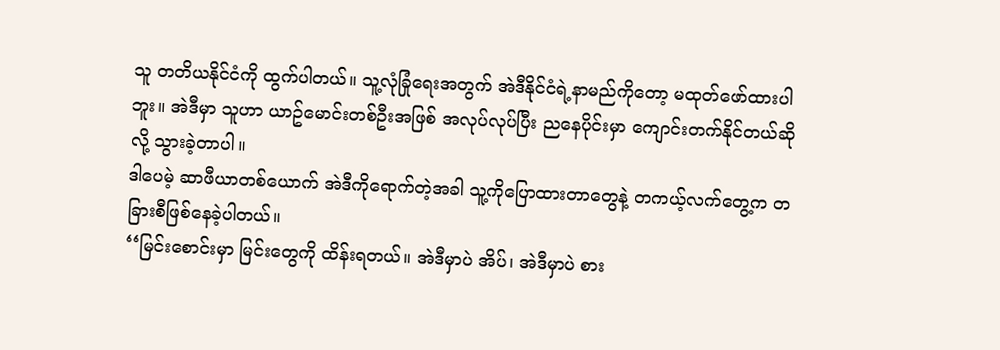သူ တတိယနိုင်ငံကို ထွက်ပါတယ်။ သူ့လုံခြုံရေးအတွက် အဲဒီနိုင်ငံရဲ့နာမည်ကိုတော့ မထုတ်ဖော်ထားပါဘူး။ အဲဒီမှာ သူဟာ ယာဥ်မောင်းတစ်ဦးအဖြစ် အလုပ်လုပ်ပြီး ညနေပိုင်းမှာ ကျောင်းတက်နိုင်တယ်ဆိုလို့ သွားခဲ့တာပါ။
ဒါပေမဲ့ ဆာဖီယာတစ်ယောက် အဲဒီကိုရောက်တဲ့အခါ သူ့ကိုပြောထားတာတွေနဲ့ တကယ့်လက်တွေ့က တခြားစီဖြစ်နေခဲ့ပါတယ်။
‘‘မြင်းစောင်းမှာ မြင်းတွေကို ထိန်းရတယ်။ အဲဒီမှာပဲ အိပ်၊ အဲဒီမှာပဲ စား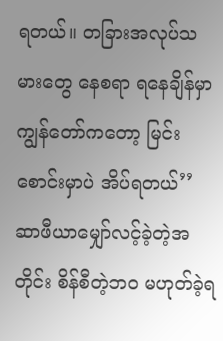ရတယ်။ တခြားအလုပ်သမားတွေ နေစရာ ရနေချိန်မှာ ကျွန်တော်ကတော့ မြင်းစောင်းမှာပဲ အိပ်ရတယ်’’
ဆာဖီယာမျှော်လင့်ခဲ့တဲ့အတိုင်း စိန်စီတဲ့ဘဝ မဟုတ်ခဲ့ရ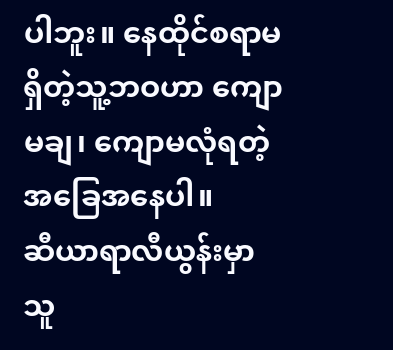ပါဘူး။ နေထိုင်စရာမရှိတဲ့သူ့ဘဝဟာ ကျောမချ၊ ကျောမလုံရတဲ့အခြေအနေပါ။
ဆီယာရာလီယွန်းမှာ သူ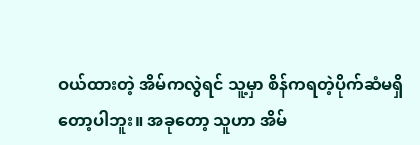ဝယ်ထားတဲ့ အိမ်ကလွဲရင် သူ့မှာ စိန်ကရတဲ့ပိုက်ဆံမရှိတော့ပါဘူး။ အခုတော့ သူဟာ အိမ်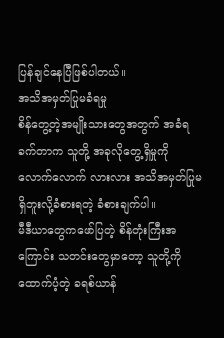ပြန်ချင်နေပြီဖြစ်ပါတယ်။
အသိအမှတ်ပြုမခံရမှု
စိန်တွေ့တဲ့အမျိုးသားတွေအတွက် အခံရခက်တာက သူတို့ အခုလိုတွေ့ရှိမှုကို လောက်လောက် လားလား အသိအမှတ်ပြုမရှိဘူးလို့ခံစားရတဲ့ ခံစားချက်ပါ။
မီဒီယာတွေကဖော်ပြတဲ့ စိန်တုံးကြီးအကြောင်း သတင်းတွေမှာတော့ သူတို့ကိုထောက်ပံ့တဲ့ ခရစ်ယာန်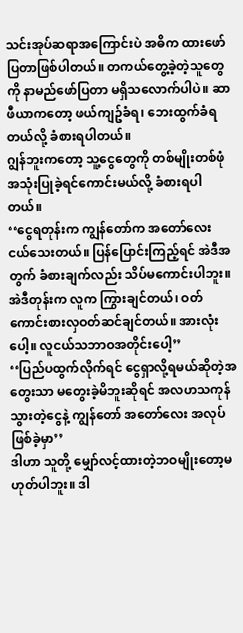သင်းအုပ်ဆရာအကြောင်းပဲ အဓိက ထားဖော်ပြတာဖြစ်ပါတယ်။ တကယ်တွေ့ခဲ့တဲ့သူတွေကို နာမည်ဖော်ပြတာ မရှိသလောက်ပါပဲ။ ဆာဖီယာကတော့ ဖယ်ကျဥ်ခံရ၊ ဘေးထွက်ခံရတယ်လို့ ခံစားရပါတယ်။
ဂျွန်ဘူးကတော့ သူ့ငွေတွေကို တစ်မျိုးတစ်ဖုံအသုံးပြုခဲ့ရင်ကောင်းမယ်လို့ ခံစားရပါတယ်။
‘‘ငွေရတုန်းက ကျွန်တော်က အတော်လေး ငယ်သေးတယ်။ ပြန်ပြောင်းကြည့်ရင် အဲဒီအတွက် ခံစားချက်လည်း သိပ်မကောင်းပါဘူး။ အဲဒီတုန်းက လူက ကြွားချင်တယ်၊ ဝတ်ကောင်းစားလှဝတ်ဆင်ချင်တယ်။ အားလုံးပေါ့။ လူငယ်သဘာဝအတိုင်းပေါ့’’
‘‘ပြည်ပထွက်လိုက်ရင် ငွေရှာလို့ရမယ်ဆိုတဲ့အတွေးသာ မတွေးခဲ့မိဘူးဆိုရင် အလဟသကုန်သွားတဲ့ငွေနဲ့ ကျွန်တော် အတော်လေး အလုပ်ဖြစ်ခဲ့မှာ’’
ဒါဟာ သူတို့ မျှော်လင့်ထားတဲ့ဘဝမျိုးတော့မဟုတ်ပါဘူး။ ဒါ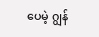ပေမဲ့ ဂျွန်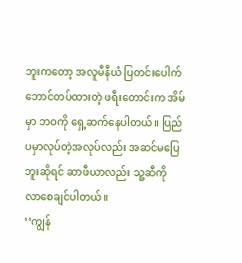ဘူးကတော့ အလူမီနီယံ ပြတင်းပေါက်ဘောင်တပ်ထားတဲ့ ဖရီးတောင်းက အိမ်မှာ ဘဝကို ရှေ့ဆက်နေပါတယ်။ ပြည်ပမှာလုပ်တဲ့အလုပ်လည်း အဆင်မပြေဘူးဆိုရင် ဆာဖီယာလည်း သူ့ဆီကို လာစေချင်ပါတယ်။
‘‘ကျွန်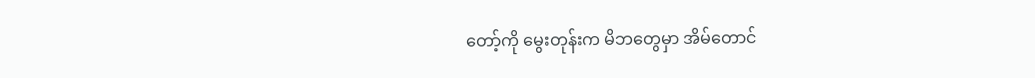တော့်ကို မွေးတုန်းက မိဘတွေမှာ အိမ်တောင်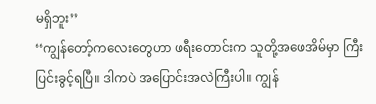မရှိဘူး’’
‘‘ကျွန်တော့်ကလေးတွေဟာ ဖရီးတောင်းက သူတို့အဖေအိမ်မှာ ကြီးပြင်းခွင့်ရပြီ။ ဒါကပဲ အပြောင်းအလဲကြီးပါ။ ကျွန်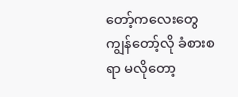တော့်ကလေးတွေ ကျွန်တော့်လို ခံစားစရာ မလိုတော့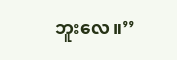ဘူးလေ။’’